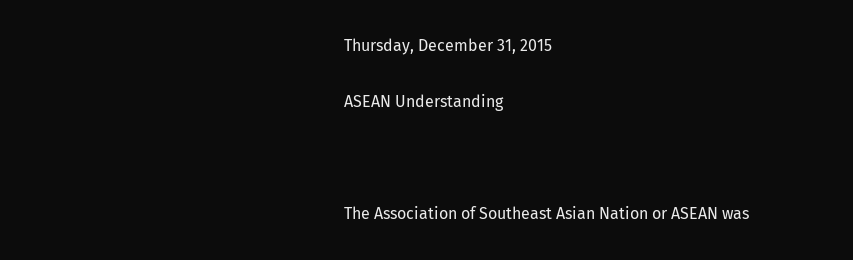Thursday, December 31, 2015

ASEAN Understanding



The Association of Southeast Asian Nation or ASEAN was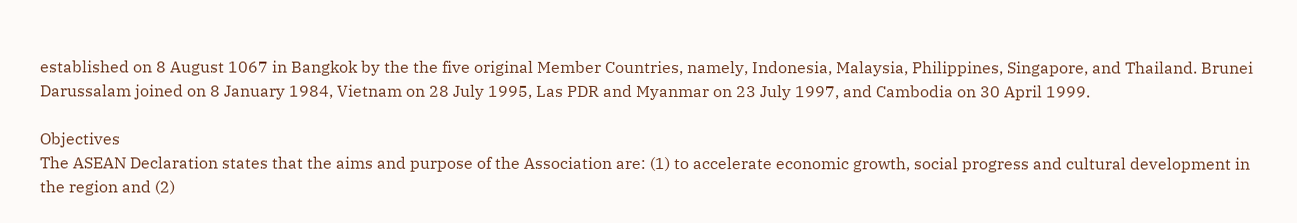established on 8 August 1067 in Bangkok by the the five original Member Countries, namely, Indonesia, Malaysia, Philippines, Singapore, and Thailand. Brunei Darussalam joined on 8 January 1984, Vietnam on 28 July 1995, Las PDR and Myanmar on 23 July 1997, and Cambodia on 30 April 1999.

Objectives
The ASEAN Declaration states that the aims and purpose of the Association are: (1) to accelerate economic growth, social progress and cultural development in the region and (2)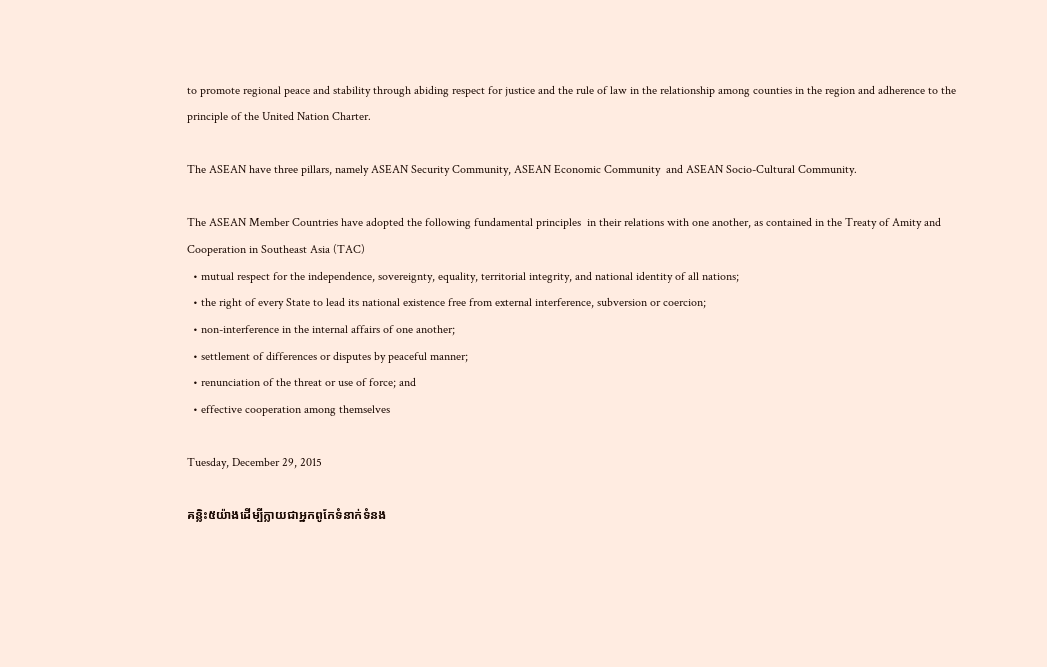to promote regional peace and stability through abiding respect for justice and the rule of law in the relationship among counties in the region and adherence to the principle of the United Nation Charter.

The ASEAN have three pillars, namely ASEAN Security Community, ASEAN Economic Community  and ASEAN Socio-Cultural Community.

The ASEAN Member Countries have adopted the following fundamental principles  in their relations with one another, as contained in the Treaty of Amity and Cooperation in Southeast Asia (TAC)
  • mutual respect for the independence, sovereignty, equality, territorial integrity, and national identity of all nations;
  • the right of every State to lead its national existence free from external interference, subversion or coercion;
  • non-interference in the internal affairs of one another;
  • settlement of differences or disputes by peaceful manner;
  • renunciation of the threat or use of force; and
  • effective cooperation among themselves

Tuesday, December 29, 2015

គន្លិះ៥យ៉ាងដើម្បីក្លាយជាអ្នកពូកែទំនាក់ទំនង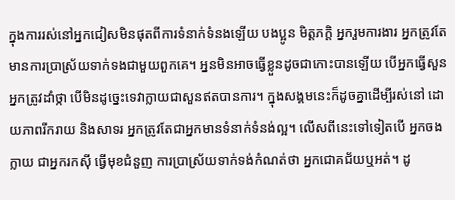ក្នុងការរស់នៅអ្នកជៀសមិនផុតពីការទំនាក់ទំនងឡើយ បងប្អូន មិត្ដភក្ដិ អ្នករួមការងារ អ្នកត្រូវតែ មានការប្រាស្រ័យទាក់ទងជាមួយពួកគេ។ អ្ននមិនអាចធ្វើខ្លួនដូចជាកោះបានឡើយ បើអ្នកធ្វើសួន អ្នកត្រូវដាំថ្កា បើមិនដូច្នេះទេវាក្លាយជាសួនឥតបានការ។ ក្នុងសង្គមនេះក៏ដូចគ្នាដើម្បីរស់នៅ ដោយភាពរីករាយ និងសាទរ អ្នកត្រូវតែជាអ្នកមានទំនាក់ទំនង់ល្អ។ លើសពីនេះទៅទៀតបើ អ្នកចងក្លាយ ជាអ្នករកស៊ី ធ្វើមុខជំនួញ ការប្រាស្រ័យទាក់ទង់កំណត់ថា អ្នកជោគជ័យឬអត់។ ដូ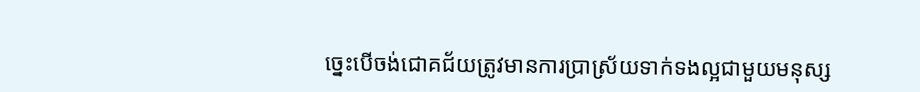ច្នេះបើចង់ជោគជ័យត្រូវមានការប្រាស្រ័យទាក់ទងល្អជាមួយមនុស្ស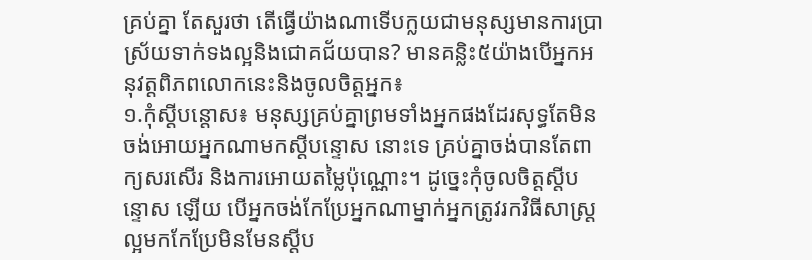គ្រប់គ្នា តែសួរថា តើធ្វើយ៉ាងណាទើបក្លយជាមនុស្សមានការប្រាស្រ័យទាក់ទងល្អនិងជោគជ័យបាន? មានគន្លិះ៥យ៉ាងបើអ្នកអនុវត្ដពិភពលោកនេះនិងចូលចិត្ដអ្នក៖
១.កុំស្ដីបន្តោស៖ មនុស្សគ្រប់គ្នាព្រមទាំងអ្នកផងដែរសុទ្ធតែមិនចង់អោយអ្នកណាមកស្ដីបន្ទោស នោះទេ គ្រប់គ្នាចង់បានតែពាក្យសរសើរ និងការអោយតម្លៃប៉ុណ្ណោះ។ ដូច្នេះកុំចូលចិត្ដស្ដីបន្ទោស ឡើយ បើអ្នកចង់កែប្រែអ្នកណាម្នាក់អ្នកត្រូវរកវិធីសាស្រ្ដល្អមកកែប្រែមិនមែនស្ដីប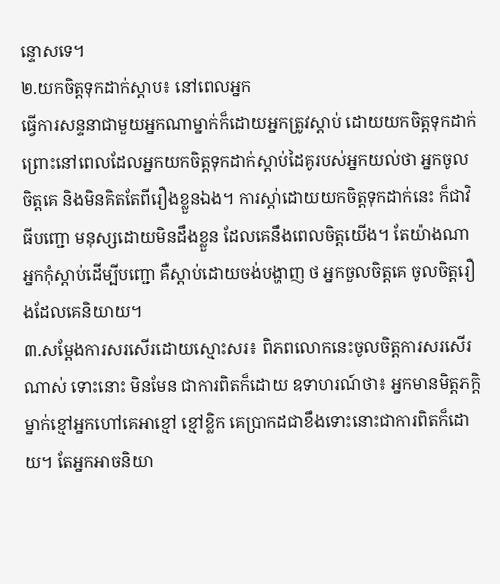ន្ទោសទេ។
២.យកចិត្ដទុកដាក់ស្ដាប៖ នៅពេលអ្នក
ធ្វើការសន្ទនាជាមួយអ្នកណាម្នាក់ក៏ដោយអ្នកត្រូវស្ដាប់ ដោយយកចិត្ដទុកដាក់ ព្រោះនៅពេលដែលអ្នកយកចិត្ដទុកដាក់ស្ដាប់ដៃគូរបស់អ្នកយល់ថា អ្នកចូលចិត្ដគេ និងមិនគិតតែពីរឿងខ្លួនឯង។ ការស្ដា់ដោយយកចិត្ដទុកដាក់នេះ ក៏ជាវិធីបញ្ជោ មនុស្សដោយមិនដឹងខ្លួន ដែលគេនឹងពេលចិត្ដយើង។ តែយ៉ាងណាអ្នកកុំស្ដាប់ដើម្បីបញ្ជោ គឺស្ដាប់ដោយចង់បង្ហាញ ថ អ្នកចួលចិត្ដគេ ចូលចិត្ដរឿងដែលគេនិយាយ។
៣.សម្ដែងការសរសើរដោយស្មោះសរ៖ ពិភពលោកនេះចូលចិត្ដការសរសើរណាស់ ទោះនោះ មិនមែន ជាការពិតក៏ដោយ ឧទាហរណ៍ថា៖ អ្នកមានមិត្ដភក្ដិម្នាក់ខ្មៅអ្នកហៅគេអាខ្មៅ ខ្មៅខ្លិក គេប្រាកដជាខឹងទោះនោះជាការពិតក៏ដោយ។ តែអ្នកអាចនិយា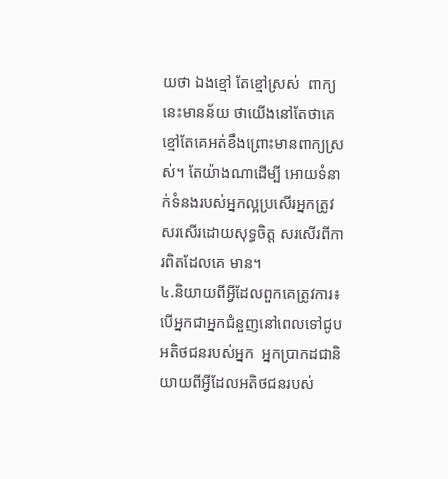យថា ឯងខ្មៅ តែខ្មៅស្រស់  ពាក្យ នេះមានន័យ ថាយើងនៅតែថាគេខ្មៅតែគេអត់ខឹងព្រោះមានពាក្យស្រស់។ តែយ៉ាងណាដើម្បី អោយទំនាក់ទំនងរបស់អ្នកល្អប្រសើរអ្នកត្រូវសរសើរដោយសុទ្ធចិត្ដ សរសើរពីការពិតដែលគេ មាន។
៤.និយាយពីអ្វីដែលពួកគេត្រូវការ៖ បើអ្នកជាអ្នកជំនួញនៅពេលទៅជូបអតិថជនរបស់អ្នក  អ្នកប្រាកដជានិយាយពីអី្វដែលអតិថជនរបស់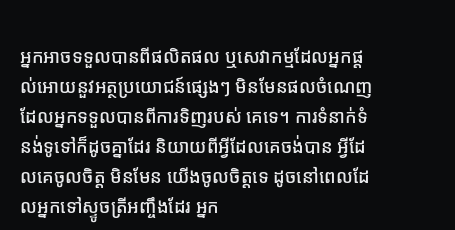អ្នកអាចទទួលបានពីផលិតផល ឬសេវាកម្មដែលអ្នកផ្ដល់អោយនួវអត្ថប្រយោជន៍ផ្សេងៗ មិនមែនផលចំណេញដែលអ្នកទទួលបានពីការទិញរបស់ គេទេ។ ការទំនាក់ទំនង់ទូទៅក៏ដូចគ្នាដែរ និយាយពីអ្វីដែលគេចង់បាន អ្វីដែលគេចូលចិត្ដ មិនមែន យើងចូលចិត្ដទេ ដូចនៅពេលដែលអ្នកទៅស្ទូចត្រីអញ្ចឹងដែរ អ្នក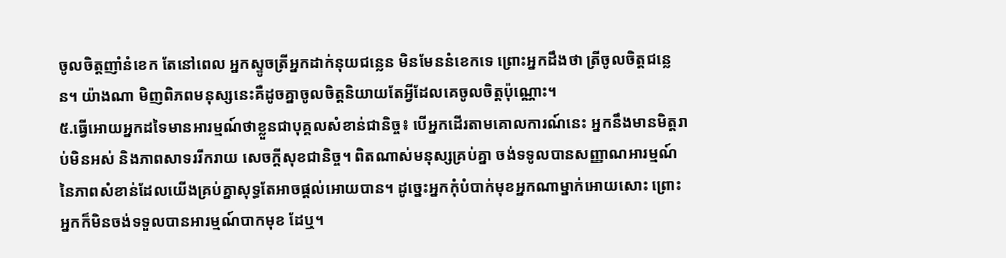ចូលចិត្ដញាំនំខេក តែនៅពេល អ្នកស្ទូចត្រីអ្នកដាក់នុយជន្លេន មិនមែននំខេកទេ ព្រោះអ្នកដឹងថា ត្រីចូលចិត្ដជន្លេន។ យ៉ាងណា មិញពិភពមនុស្សនេះគឺដូចគ្នាចូលចិត្ដនិយាយតែអ្វីដែលគេចូលចិត្ដប៉ុណ្ណោះ។
៥.ធ្វើអោយអ្នកដទៃមានអារម្មណ៍ថាខ្លួនជាបុគ្គលសំខាន់ជានិច្ច៖ បើអ្នកដើរតាមគោលការណ៍នេះ អ្នកនឹងមានមិត្ដរាប់មិនអស់ និងភាពសាទររីករាយ សេចក្ដីសុខជានិច្ច។ ពិតណាស់មនុស្សគ្រប់គ្នា ចង់ទទូលបានសញ្ញាណអារម្មណ៍នៃភាពសំខាន់ដែលយើងគ្រប់គ្នាសុទ្ធតែអាចផ្ដល់អោយបាន។ ដូច្នេះអ្នកកុំបំបាក់មុខអ្នកណាម្នាក់អោយសោះ ព្រោះអ្នកក៏មិនចង់ទទួលបានអារម្មណ៍បាកមុខ ដែឬ។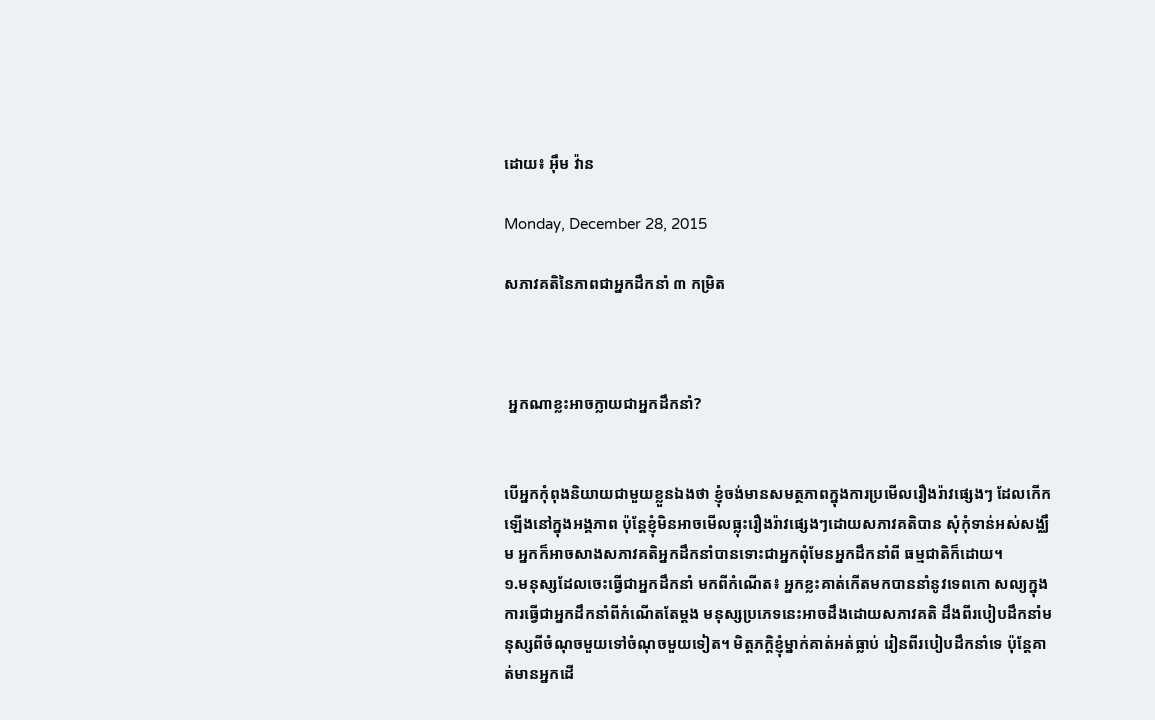ដោយ៖ អ៊ឹម វ៉ាន

Monday, December 28, 2015

សភាវគតិនៃភាពជាអ្នកដឹកនាំ ៣ កម្រិត



 អ្នកណាខ្លះអាចក្លាយជាអ្នកដឹកនាំ?


បើអ្នកកុំពុងនិយាយជាមួយខ្លួនឯងថា ខ្ញុំចង់មានសមត្ថភាពក្នុងការប្រមើលរឿងរ៉ាវផ្សេងៗ ដែលកើកឡើងនៅក្នុងអង្គភាព ប៉ុន្ដែខ្ញុំមិនអាចមើលធ្លុះរឿងរ៉ាវផ្សេងៗដោយសភាវគតិបាន សុំកុំទាន់អស់សង្ឈឹម អ្នកក៏អាចសាងសភាវគតិអ្នកដឹកនាំបានទោះជាអ្នកពុំមែនអ្នកដឹកនាំពី ធម្មជាតិក៏ដោយ។
១.មនុស្សដែលចេះធ្វើជាអ្នកដឹកនាំ មកពីកំណើត៖ អ្នកខ្លះគាត់កើតមកបាននាំនូវទេពកោ សល្យក្នុងការធ្វើជាអ្នកដឹកនាំពីកំណើតតែម្ដង មនុស្សប្រភេទនេះអាចដឹងដោយសភាវគតិ ដឹងពីរបៀបដឹកនាំមនុស្សពីចំណុចមួយទៅចំណុចមួយទៀត។ មិត្ដភក្ដិខ្ញុំម្នាក់គាត់អត់ធ្លាប់ រៀនពីរបៀបដឹកនាំទេ ប៉ុន្ដែគាត់មានអ្នកដើ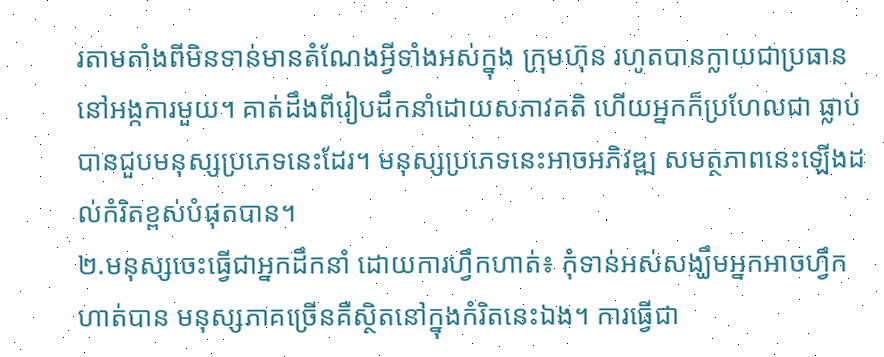រតាមតាំងពីមិនទាន់មានតំណែងអ្វីទាំងអស់ក្នុង ក្រុមហ៊ុន រហូតបានក្លាយជាប្រធាននៅអង្កការមួយ។ គាត់ដឹងពីរៀបដឹកនាំដោយសភាវគតិ ហើយអ្នកក៏ប្រហែលជា ធ្លាប់បានជួបមនុស្សប្រភេទនេះដែរ។ មនុស្សប្រភេទនេះអាចអភិវឌ្ឍ សមត្ថភាពនេះឡើងដល់កំរិតខ្ពស់បំផុតបាន។
២.មនុស្សចេះធ្វើជាអ្នកដឹកនាំ ដោយការហ្វឹកហាត់៖ កុំទាន់អស់សង្ឃឹមអ្នកអាចហ្វឹកហាត់បាន មនុស្សភាគច្រើនគឺស្ថិតនៅក្នុងកំរិតនេះឯង។ ការធ្វើជា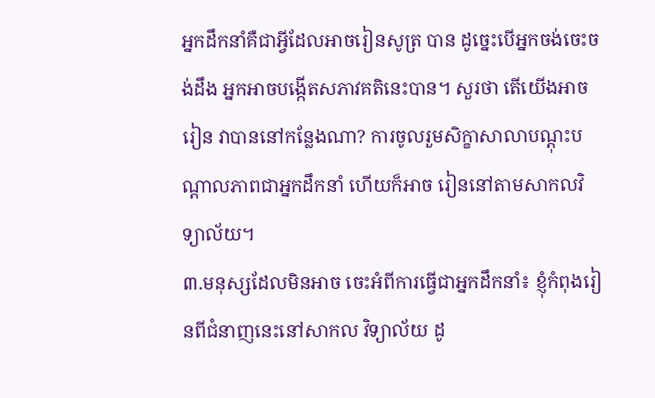អ្នកដឹកនាំគឺជាអ្វីដែលអាចរៀនសូត្រ បាន ដូច្នេះបើអ្នកចង់ចេះចង់ដឹង អ្នកអាចបង្កើតសភាវគតិនេះបាន។ សួរថា តើយើងអាចរៀន វាបាននៅកន្លែងណា? ការចូលរួមសិក្ខាសាលាបណ្ដុះបណ្ដាលភាពជាអ្នកដឹកនាំ ហើយក៏អាច រៀននៅតាមសាកលវិទ្យាល័យ។
៣.មនុស្សដែលមិនអាច ចេះអំពីការធ្វើជាអ្នកដឹកនាំ៖ ខ្ញុំកំពុងរៀនពីជំនាញនេះនៅសាកល វិទ្យាល័យ ដូ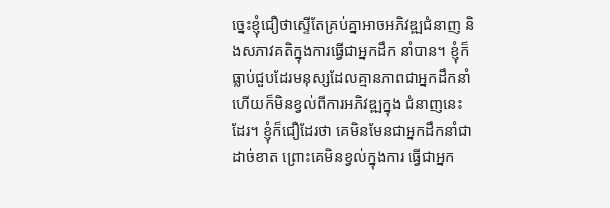ច្នេះខ្ញុំជឿថាស្ទើតែគ្រប់គ្នាអាចអភិវឌ្ឍជំនាញ និងសភាវគតិក្នុងការធ្វើជាអ្នកដឹក នាំបាន។ ខ្ញុំក៏ធ្លាប់ជួបដែរមនុស្សដែលគ្មានភាពជាអ្នកដឹកនាំ ហើយក៏មិនខ្វល់ពីការអភិវឌ្ឍក្នុង ជំនាញនេះដែរ។ ខ្ញុំក៏ជឿដែរថា គេមិនមែនជាអ្នកដឹកនាំជាដាច់ខាត ព្រោះគេមិនខ្វល់ក្នុងការ ធ្វើជាអ្នក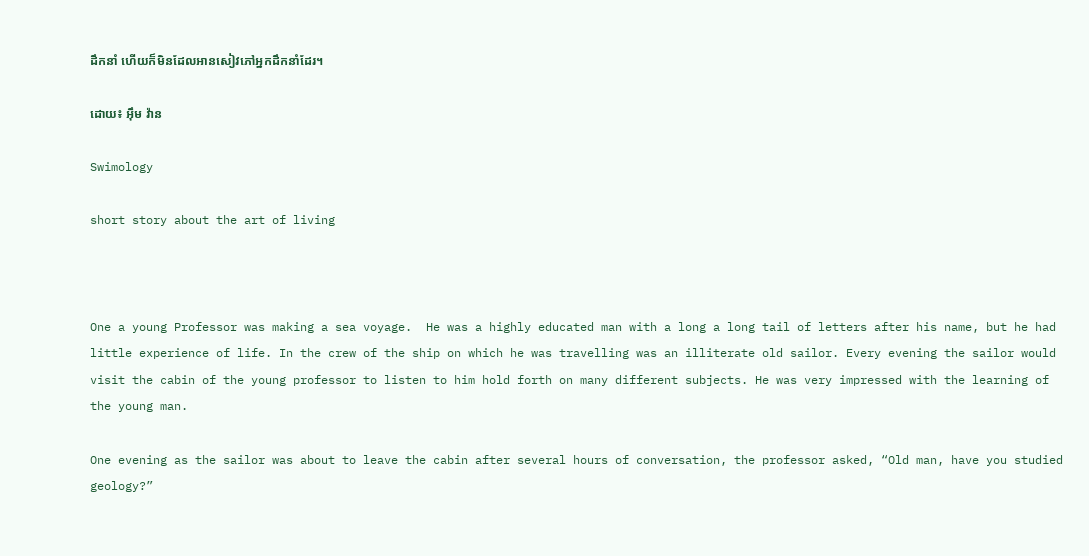ដឹកនាំ ហើយក៏មិនដែលអានសៀវភៅអ្នកដឹកនាំដែរ។

ដោយ៖ អ៊ឹម វ៉ាន

Swimology

short story about the art of living



One a young Professor was making a sea voyage.  He was a highly educated man with a long a long tail of letters after his name, but he had little experience of life. In the crew of the ship on which he was travelling was an illiterate old sailor. Every evening the sailor would visit the cabin of the young professor to listen to him hold forth on many different subjects. He was very impressed with the learning of the young man.

One evening as the sailor was about to leave the cabin after several hours of conversation, the professor asked, “Old man, have you studied geology?”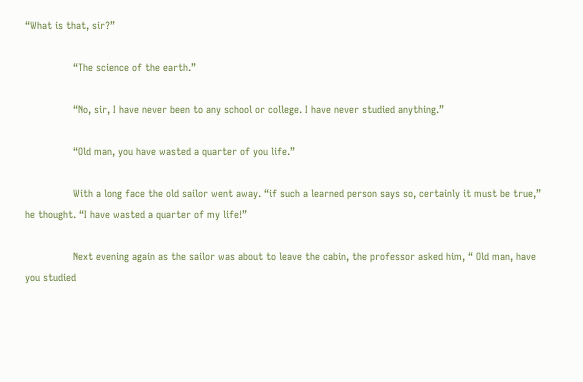“What is that, sir?”

                “The science of the earth.”

                “No, sir, I have never been to any school or college. I have never studied anything.”

                “Old man, you have wasted a quarter of you life.”

                With a long face the old sailor went away. “if such a learned person says so, certainly it must be true,” he thought. “I have wasted a quarter of my life!”

                Next evening again as the sailor was about to leave the cabin, the professor asked him, “ Old man, have you studied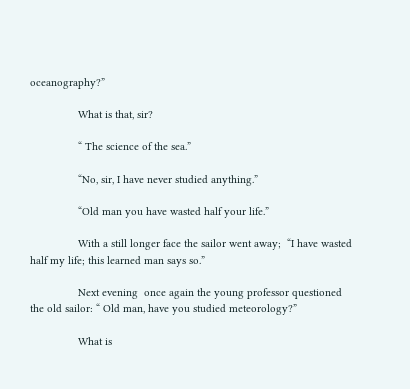oceanography?”

                What is that, sir?

                “ The science of the sea.”

                “No, sir, I have never studied anything.”

                “Old man you have wasted half your life.”

                With a still longer face the sailor went away;  “I have wasted half my life; this learned man says so.”

                Next evening  once again the young professor questioned the old sailor: “ Old man, have you studied meteorology?”

                What is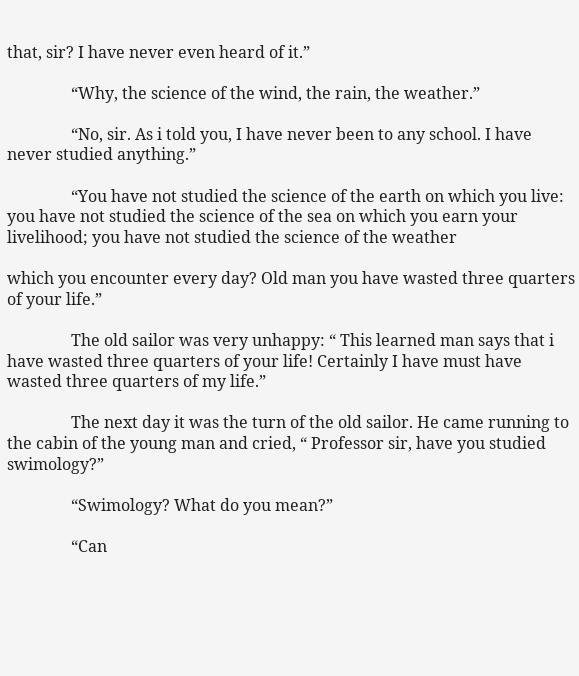that, sir? I have never even heard of it.”

                “Why, the science of the wind, the rain, the weather.”

                “No, sir. As i told you, I have never been to any school. I have never studied anything.”

                “You have not studied the science of the earth on which you live: you have not studied the science of the sea on which you earn your livelihood; you have not studied the science of the weather

which you encounter every day? Old man you have wasted three quarters of your life.”

                The old sailor was very unhappy: “ This learned man says that i have wasted three quarters of your life! Certainly I have must have wasted three quarters of my life.”

                The next day it was the turn of the old sailor. He came running to the cabin of the young man and cried, “ Professor sir, have you studied swimology?”

                “Swimology? What do you mean?”

                “Can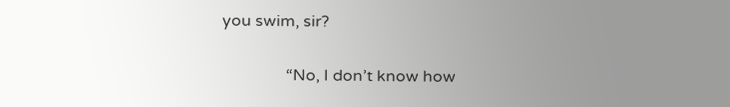you swim, sir?

                “No, I don’t know how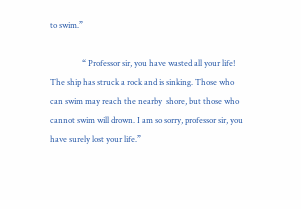to swim.”

                “ Professor sir, you have wasted all your life! The ship has struck a rock and is sinking. Those who can swim may reach the nearby  shore, but those who cannot swim will drown. I am so sorry, professor sir, you have surely lost your life.”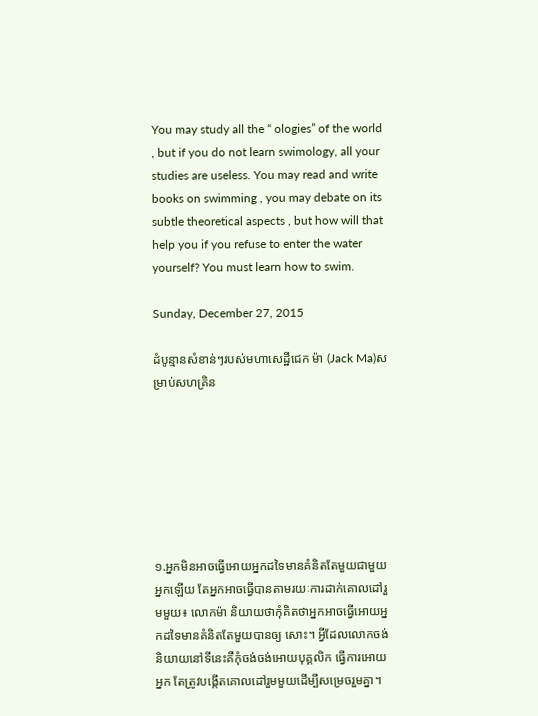You may study all the “ ologies” of the world , but if you do not learn swimology, all your studies are useless. You may read and write books on swimming , you may debate on its subtle theoretical aspects , but how will that help you if you refuse to enter the water yourself? You must learn how to swim.

Sunday, December 27, 2015

ដំបូន្មានសំខាន់ៗរបស់មហាសេដ្ឋីជេក ម៉ា (Jack Ma)សម្រាប់សហគ្រិន







១.អ្នកមិនអាចធ្វើអោយអ្នកដទៃមានគំនិតតែមួយជាមួយអ្នកឡើយ តែអ្នកអាចធ្វើបានតាមរយៈការដាក់គោលដៅរួមមួយ៖ លោកម៉ា និយាយថាកុំគិតថាអ្នកអាចធ្វើអោយអ្នកដទៃមានគំនិតតែមួយបានឲ្យ សោះ។ អ្វីដែលលោកចង់និយាយនៅទីនេះគឺកុំចង់ចង់អោយបុគ្គលិក ធ្វើការអោយអ្នក តែត្រូវបង្កើតគោលដៅរួមមួយដើម្បីសម្រេចរួមគ្នា។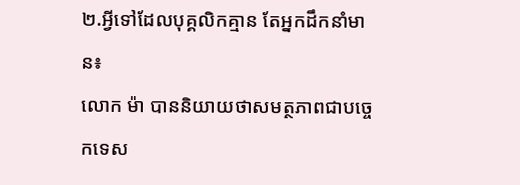២.អ្វីទៅដែលបុគ្គលិកគ្មាន តែអ្នកដឹកនាំមាន៖
លោក ម៉ា បាននិយាយថាសមត្ថភាពជាបច្ចេកទេស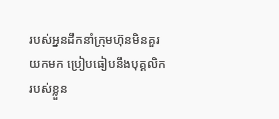របស់អ្ននដឹកនាំក្រុមហ៊ុនមិនគួរយកមក ប្រៀបធៀបនឹងបុគ្គលិករបស់ខ្លួន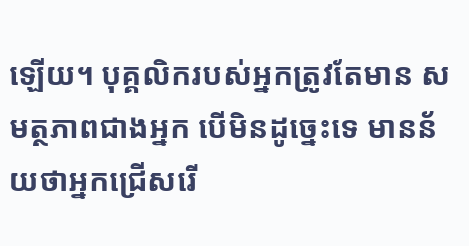ឡើយ។ បុគ្គលិករបស់អ្នកត្រូវតែមាន សមត្ថភាពជាងអ្នក បើមិនដូច្នេះទេ មានន័យថាអ្នកជ្រើសរើ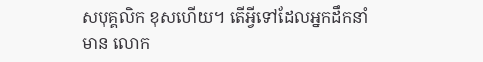សបុគ្គលិក ខុសហើយ។ តើអ្វីទៅដែលអ្នកដឹកនាំមាន លោក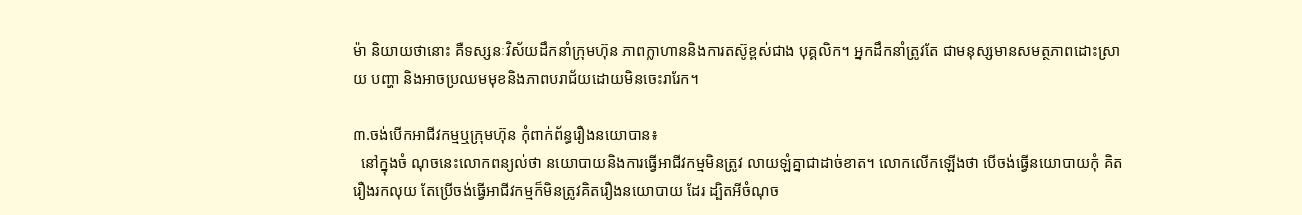ម៉ា និយាយថានោះ គឺទស្សនៈវិស័យដឹកនាំក្រុមហ៊ុន ភាពក្លាហាននិងការតស៊ូខ្ពស់ជាង បុគ្គលិក។ អ្នកដឹកនាំត្រូវតែ ជាមនុស្សមានសមត្ថភាពដោះស្រាយ បញ្ហា និងអាចប្រឈមមុខនិងភាពបរាជ័យដោយមិនចេះរារែក។

៣.ចង់បើកអាជីវកម្មឬក្រុមហ៊ុន កុំពាក់ព័ន្ធរឿងនយោបាន៖
  នៅក្នុងចំ ណុចនេះលោកពន្យល់ថា នយោបាយនិងការធ្វើអាជីវកម្មមិនត្រូវ លាយឡំគ្នាជាដាច់ខាត។ លោកលើកឡើងថា បើចង់ធ្វើនយោបាយកុំ គិតរឿងរកលុយ តែប្រើចង់ធ្វើអាជីវកម្មក៏មិនត្រូវគិតរឿងនយោបាយ ដែរ ដ្បិតអីចំណុច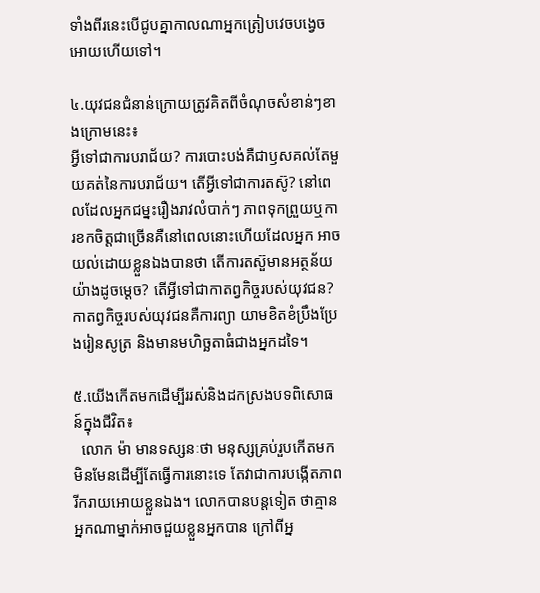ទាំងពីរនេះបើជូបគ្នាកាលណាអ្នកត្រៀបវេចបង្វេច អោយហើយទៅ។

៤.យុវជនជំនាន់ក្រោយត្រូវគិតពីចំណុចសំខាន់ៗខាងក្រោមនេះ៖
អ្វីទៅជាការបរាជ័យ? ការបោះបង់គឺជាឫសគល់តែមួយគត់នៃការបរាជ័យ។ តើអ្វីទៅជាការតស៊ូ? នៅពេលដែលអ្នកជម្នះរឿងរាវលំបាក់ៗ ភាពទុកព្រួយឬការខកចិត្ដជាច្រើនគឺនៅពេលនោះហើយដែលអ្នក អាចយល់ដោយខ្លួនឯងបានថា តើការតស៊ួមានអត្ថន័យយ៉ាងដូចម្ដេច? តើអ្វីទៅជាកាតព្វកិច្ចរបស់យុវជន? កាតព្វកិច្ចរបស់យុវជនគឺការព្យា យាមខិតខំប្រឹងប្រែងរៀនសូត្រ និងមានមហិច្ឆតាធំជាងអ្នកដទៃ។

៥.យើងកើតមកដើម្បីររស់និងដកស្រងបទពិសោធន៍ក្នុងជីវិត៖
  លោក ម៉ា មានទស្សនៈថា មនុស្សគ្រប់រួបកើតមកមិនមែនដើម្បីតែធ្វើការនោះទេ តែវាជាការបង្កើតភាពរីករាយអោយខ្លួនឯង។ លោកបានបន្ដទៀត ថាគ្មានអ្នកណាម្នាក់អាចជួយខ្លួនអ្នកបាន ក្រៅពីអ្ន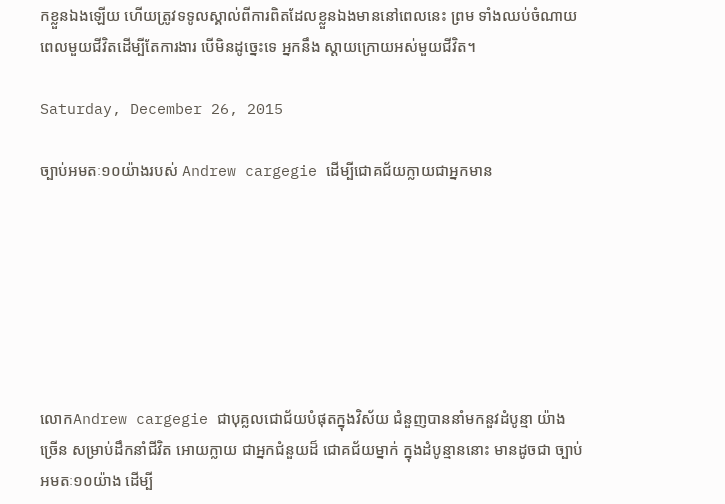កខ្លួនឯងឡើយ ហើយត្រូវទទូលស្គាល់ពីការពិតដែលខ្លួនឯងមាននៅពេលនេះ ព្រម ទាំងឈប់ចំណាយពេលមួយជីវិតដើម្បីតែការងារ បើមិនដូច្នេះទេ អ្នកនឹង ស្ដាយក្រោយអស់មួយជីវិត។

Saturday, December 26, 2015

ច្បាប់អមតៈ១០យ៉ាងរបស់ Andrew cargegie ដើម្បីជោគជ័យក្លាយជាអ្នកមាន







លោកAndrew cargegie ជាបុគ្លលជោជ័យបំផុតក្នុងវិស័យ ជំនួញបាននាំមកនួវដំបូន្មា យ៉ាងច្រើន សម្រាប់ដឹកនាំជីវិត អោយក្លាយ ជាអ្នកជំនួយដ៏ ជោគជ័យម្នាក់ ក្នុងដំបូន្មាននោះ មានដូចជា ច្បាប់អមតៈ១០យ៉ាង ដើម្បី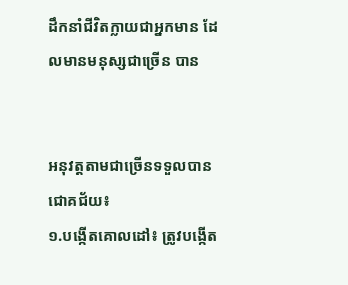ដឹកនាំជីវិតក្លាយជាអ្នកមាន ដែលមានមនុស្សជាច្រើន បាន


អនុវត្ដតាមជាច្រើនទទួលបានជោគជ័យ៖
១.បង្កើតគោលដៅ៖ ត្រូវបង្កើត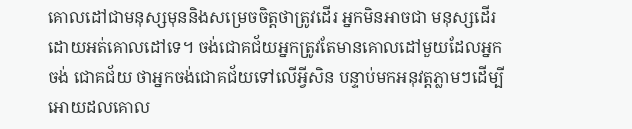គោលដៅជាមនុស្សមុននិងសម្រេចចិត្ដថាត្រូវដើរ អ្នកមិនអាចជា មនុស្សដើរដោយអត់គោលដៅទេ។ ចង់ជោគជ័យអ្នកត្រូវតែមានគោលដៅមួយដែលអ្នកចង់ ជោគជ័យ ថាអ្នកចង់ជោគជ័យទៅលើអ្វីសិន បន្ទាប់មកអនុវត្ដភ្លាមៗដើម្បីអោយដលគោល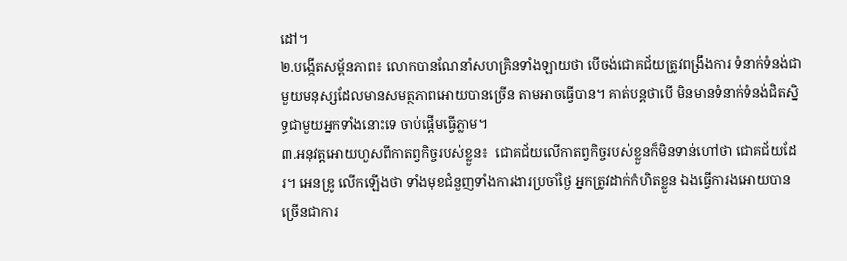ដៅ។
២.បង្កើតសម្ព័នភាព៖ លោកបានណែនាំសហគ្រិនទាំងឡាយថា បើចង់ជោគជ័យត្រូវពង្រឹងការ ទំនាក់ទំនង់ជាមួយមនុស្សដែលមានសមត្ថភាពអោយបានច្រើន តាមអាចធ្វើបាន។ គាត់បន្ដថាបើ មិនមានទំនាក់ទំនង់ជិតស្និទ្ធជាមួយអ្នកទាំងនោះទេ ចាប់ផ្ដើមធ្វើភ្លាម។
៣.អនុវត្ដអោយហួសពីកាតព្វកិច្ចរបស់ខ្លួន៖  ជោគជ័យលើកាតព្វកិច្ចរបស់ខ្លួនក៏មិនទាន់ហៅថា ជោគជ័យដែរ។ អេនឌ្រូ លើកឡើងថា ទាំងមុខជំនួញទាំងការងារប្រចាំថ្ងៃ អ្នកត្រូវដាក់កំហិតខ្លួន ឯងធ្វើការងអោយបានច្រើនជាការ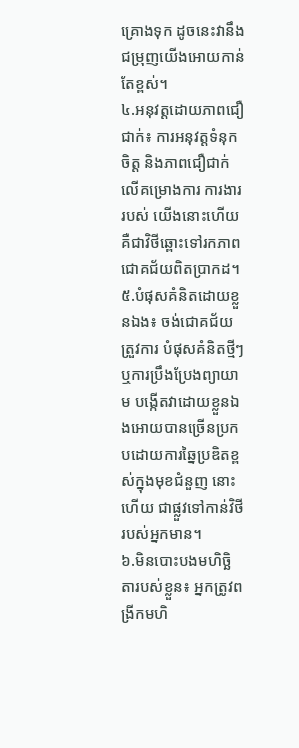គ្រោងទុក ដូចនេះវានឹងជម្រុញយើងអោយកាន់តែខ្ពស់។
៤.អនុវត្ដដោយភាពជឿជាក់៖ ការអនុវត្ដទំនុកចិត្ដ និងភាពជឿជាក់លើគម្រោងការ ការងាររបស់ យើងនោះហើយគឺជាវិថីឆ្ពោះទៅរកភាពជោគជ័យពិតប្រាកដ។
៥.បំផុសគំនិតដោយខ្លួនឯង៖ ចង់ជោគជ័យត្រួវការ បំផុសគំនិតថ្មីៗ ឬការប្រឹងប្រែងព្យាយាម បង្កើតវាដោយខ្លួនឯងអោយបានច្រើនប្រកបដោយការឆ្នៃប្រឌិតខ្ពស់ក្នុងមុខជំនួញ នោះហើយ ជាផ្លួវទៅកាន់វិថីរបស់អ្នកមាន។
៦.មិនបោះបងមហិច្ឆិតារបស់ខ្លួន៖ អ្នកត្រូវពង្រីកមហិ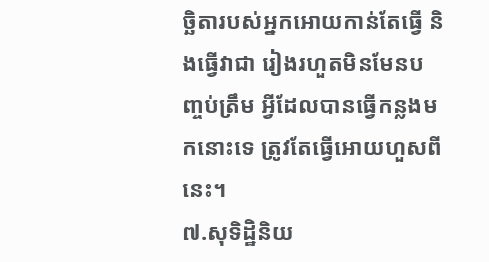ច្ឆិតារបស់អ្នកអោយកាន់តែធ្វើ និងធ្វើវាជា រៀងរហួតមិនមែនបញ្ចប់ត្រឹម អ្វីដែលបានធ្វើកន្លងមកនោះទេ ត្រូវតែធ្វើអោយហួសពីនេះ។
៧.សុទិដ្ឋិនិយ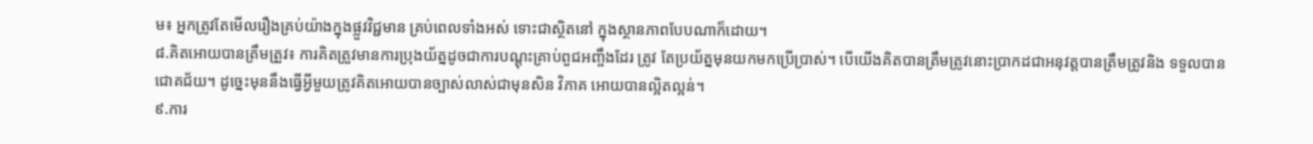ម៖ អ្នកត្រូវតែមើលរឿងគ្រប់យ៉ាងក្នុងផ្លួវវិជ្ជមាន គ្រប់ពេលទាំងអស់ ទោះជាស្ថិតនៅ ក្នុងស្ថានភាពបែបណាក៏ដោយ។
៨.គិតអោយបានត្រឹមត្រួវ៖ ការគិតត្រួវមានការប្រុងយ័ត្នដូចជាការបណ្ដុះគ្រាប់ពួជអញ្ចឹងដែរ ត្រូវ តែប្រយ័ត្នមុនយកមកប្រើប្រាស់។ បើយើងគិតបានត្រឹមត្រូវនោះប្រាកដជាអនុវត្ដបានត្រឹមត្រូវនិង ទទួលបានជោគជ័យ។ ដូច្នេះមុននឹងធ្វើអ្វីមួយត្រូវគិតអោយបានច្បាស់លាស់ជាមុនសិន វិភាគ អោយបានល្អិតល្អន់។
៩.ការ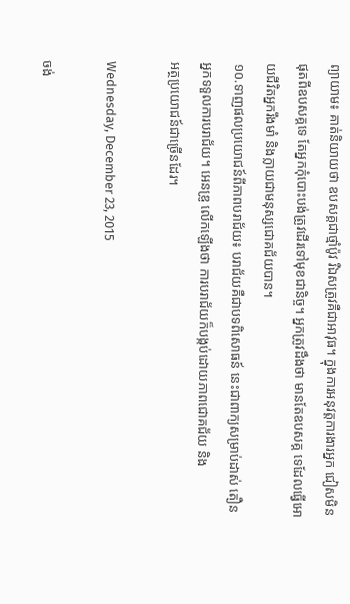ព្យាយាម៖ គាត់និយាយថា ឧបសគ្គជាថ្មាំប៉ូវ រឺឯសត្រូវគឺជាអាវុធ។ ក្នុងការអនុវត្ដការងារអ្នក ជៀសមិនផុតពីឧបសគ្គទេ តែអ្នកកុំបោះបង់ត្រូវដើរទៅមុខជានិច្ច។ អ្នកត្រូវដឹងថា មានតែឧបសគ្គ ទេដែលធ្វើអោយជីវិតអ្នករឹងមាំ និងក្លាយជាមនុស្សជោគជ័យបាន។
១០.ទាញផលប្រយោជន៍ពីភាពបរាជ័យ៖ បរាជ័យគឺជាបទពិសោធន៍ នេះជាពាក្យសម្រាប់ដាស់ តឿនអ្នកទទួលការបរាជ័យ។ អេនឌ្រូ លើកឡើងថា ការបរាជ័យក៏បង្កប់ដោយភាពជោគជ័យ និង
អត្ថប្រយោជន៍ជាច្រើនដែរ។

Wednesday, December 23, 2015

ចង់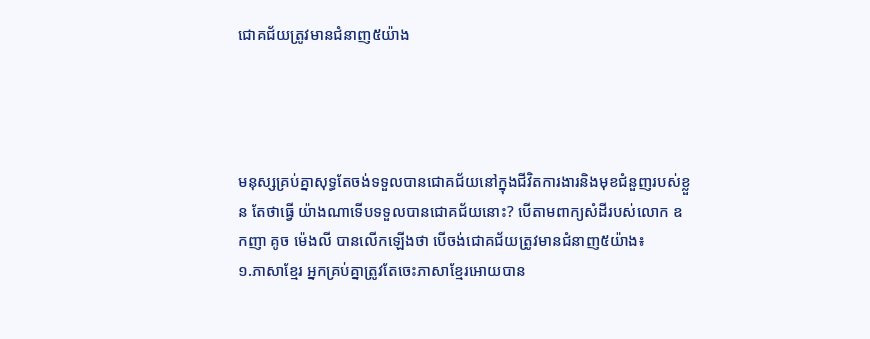ជោគជ័យត្រូវមានជំនាញ៥យ៉ាង




មនុស្សគ្រប់គ្នាសុទ្ធតែចង់ទទួលបានជោគជ័យនៅក្នុងជីវិតការងារនិងមុខជំនួញរបស់ខ្លួន តែថាធ្វើ យ៉ាងណាទើបទទួលបានជោគជ័យនោះ? បើតាមពាក្យសំដីរបស់លោក ឧកញា គូច ម៉េងលី បានលើកឡើងថា បើចង់ជោគជ័យត្រូវមានជំនាញ៥យ៉ាង៖
១.ភាសាខ្មែរ អ្នកគ្រប់គ្នាត្រូវតែចេះភាសាខ្មែរអោយបាន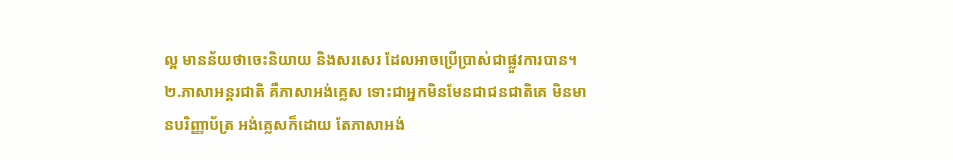ល្អ មានន័យថាចេះនិយាយ និងសរសេរ ដែលអាចប្រើប្រាស់ជាផ្លួវការបាន។
២.ភាសាអន្ដរជាតិ គឺភាសាអង់គ្លេស ទោះជាអ្នកមិនមែនជាជនជាតិគេ មិនមានបរិញ្ញាប័ត្រ អង់គ្លេសក៏ដោយ តែភាសាអង់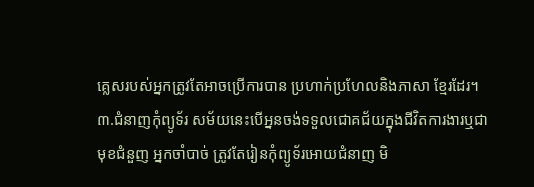គ្លេសរបស់អ្នកត្រូវតែអាចប្រើការបាន ប្រហាក់ប្រហែលនិងភាសា ខ្មែរដែរ។
៣.ជំនាញកុំព្យូទ័រ សម័យនេះបើអ្ននចង់ទទួលជោគជ័យក្នុងជីវិតការងារឬជាមុខជំនួញ អ្នកចាំបាច់ ត្រូវតែរៀនកុំព្យូទ័រអោយជំនាញ មិ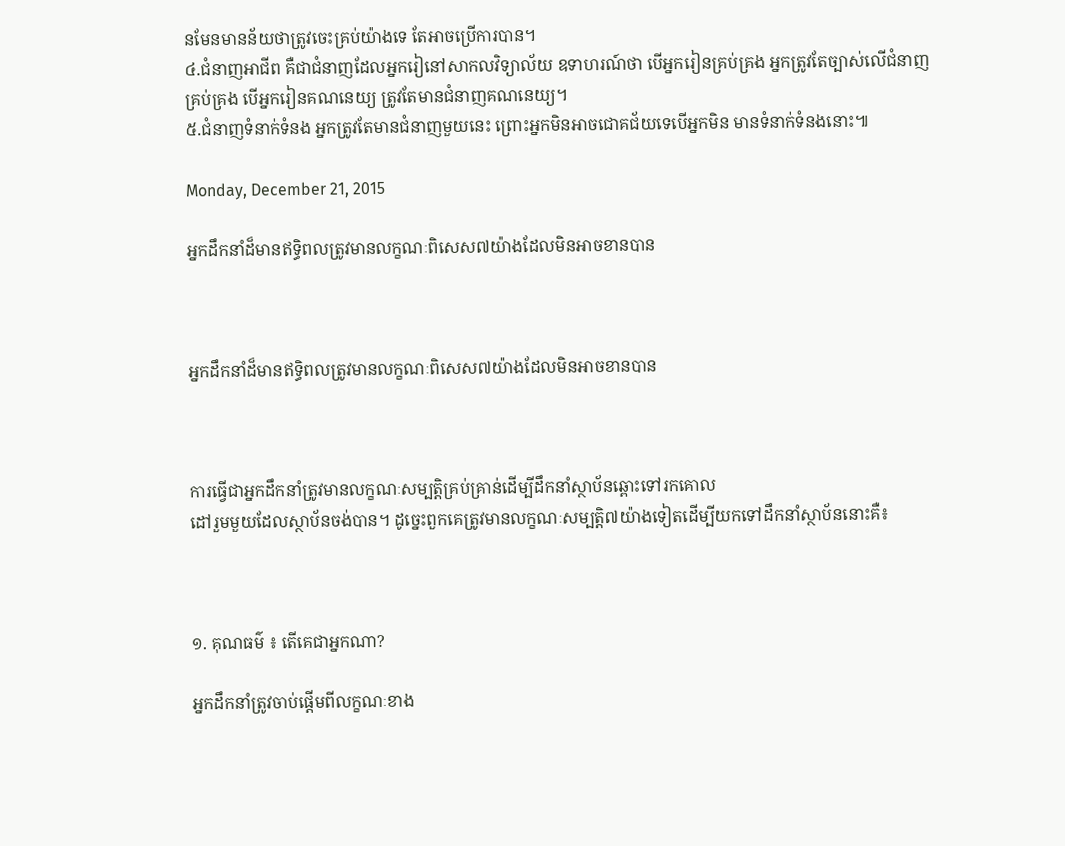នមែនមានន័យថាត្រូវចេះគ្រប់យ៉ាងទេ តែអាចប្រើការបាន។
៤.ជំនាញអាជីព គឺជាជំនាញដែលអ្នករៀនៅសាកលវិទ្យាល័យ ឧទាហរណ៍ថា បើអ្នករៀនគ្រប់គ្រង អ្នកត្រូវតែច្បាស់លើជំនាញគ្រប់គ្រង បើអ្នករៀនគណនេយ្យ ត្រូវតែមានជំនាញគណនេយ្យ។
៥.ជំនាញទំនាក់ទំនង អ្នកត្រូវតែមានជំនាញមួយនេះ ព្រោះអ្នកមិនអាចជោគជ័យទេបើអ្នកមិន មានទំនាក់ទំនងនោះ៕

Monday, December 21, 2015

អ្នកដឹកនាំដ៏មានឥទ្ធិពលត្រូវមានលក្ខណៈពិសេស៧យ៉ាងដែលមិនអាចខានបាន



អ្នកដឹកនាំដ៏មានឥទ្ធិពលត្រូវមានលក្ខណៈពិសេស៧យ៉ាងដែលមិនអាចខានបាន



ការធ្វើជាអ្នកដឹកនាំត្រូវមានលក្ខណៈសម្បត្ដិគ្រប់គ្រាន់ដើម្បីដឹកនាំស្ថាប័នឆ្ពោះទៅរកគោល
ដៅរួមមួយដែលស្ថាប័នចង់បាន។ ដូច្នេះពួកគេត្រូវមានលក្ខណៈសម្បត្ដិ៧យ៉ាងទៀតដើម្បីយកទៅដឹកនាំស្ថាប័ននោះគឺ៖



១. គុណធម៌ ‌៖ តើគេជាអ្នកណា?

អ្នកដឹកនាំត្រូវចាប់ផ្ដើមពីលក្ខណៈខាង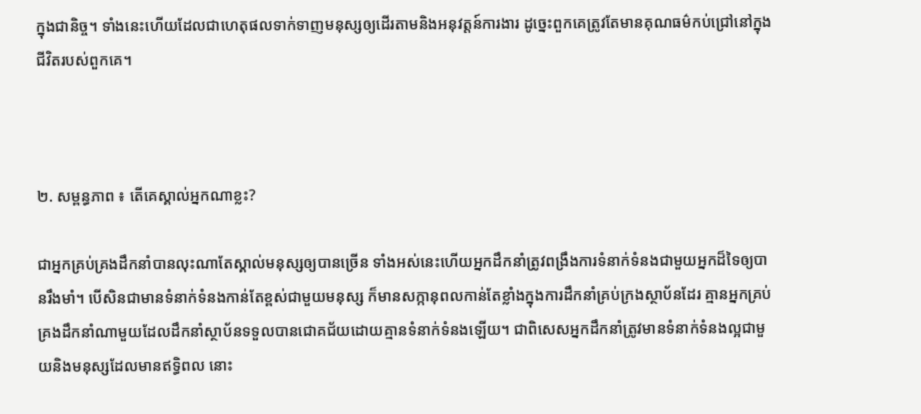ក្នុងជានិច្ច។ ទាំងនេះហើយដែលជាហេតុផលទាក់ទាញមនុស្សឲ្យដើរតាមនិងអនុវត្ដន៍ការងារ ដូច្នេះពួកគេត្រូវតែមានគុណធម៌កប់ជ្រៅនៅក្នុងជីវិតរបស់ពួកគេ។



២. សម្ពន្ធភាព ៖ តើគេស្គាល់អ្នកណាខ្លះ?

ជាអ្នកគ្រប់គ្រងដឹកនាំបានលុះណាតែស្គាល់មនុស្សឲ្យបានច្រើន ទាំងអស់នេះហើយអ្នកដឹកនាំត្រូវពង្រឹងការទំនាក់ទំនងជាមួយអ្នកដ៏ទៃឲ្យបានរឹងមាំ។ បើសិនជាមានទំនាក់ទំនងកាន់តែខ្ពស់ជាមួយមនុស្ស ក៏មានសក្កានុពលកាន់តែខ្លាំងក្នុងការដឹកនាំគ្រប់ក្រងស្ថាប័នដែរ គ្មានអ្នកគ្រប់គ្រងដឹកនាំណាមួយដែលដឹកនាំស្ថាប័នទទួលបានជោគជ័យដោយគ្មានទំនាក់ទំនងឡើយ។ ជាពិសេសអ្នកដឹកនាំត្រូវមានទំនាក់ទំនងល្អជាមួយនិងមនុស្សដែលមានឥទ្ធិពល នោះ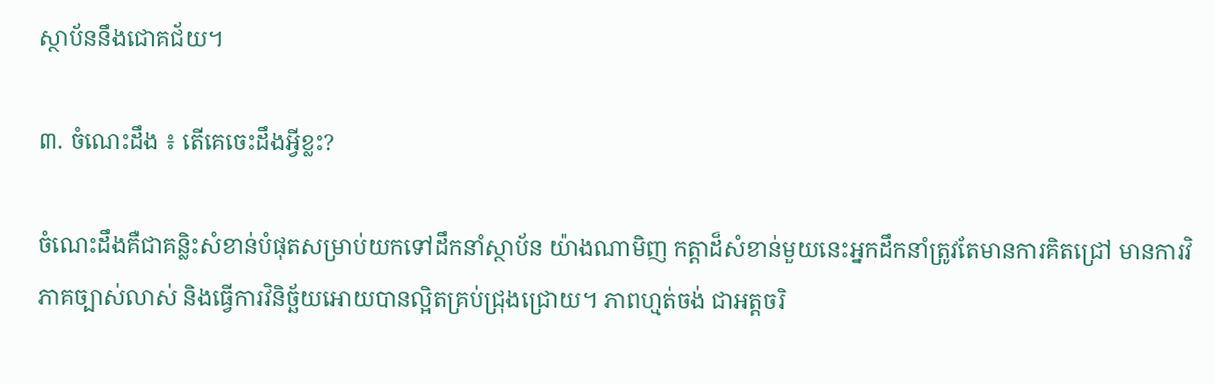ស្ថាប័ននឹងជោគជ័យ។

៣. ចំណេះដឹង ៖ តើគេចេះដឹងអ្វីខ្លះ?

ចំណេះដឹងគឺជាគន្លិះសំខាន់បំផុតសម្រាប់យកទៅដឹកនាំស្ថាប័ន យ៉ាងណាមិញ កត្ដាដ៏សំខាន់មួយនេះអ្នកដឹកនាំត្រូវតែមានការគិតជ្រៅ មានការវិភាគច្បាស់លាស់ និងធ្វើការវិនិច្ឆ័យអោយបានល្អិតគ្រប់ជ្រុងជ្រោយ។ ភាពហ្មត់ចង់ ជាអត្ដចរិ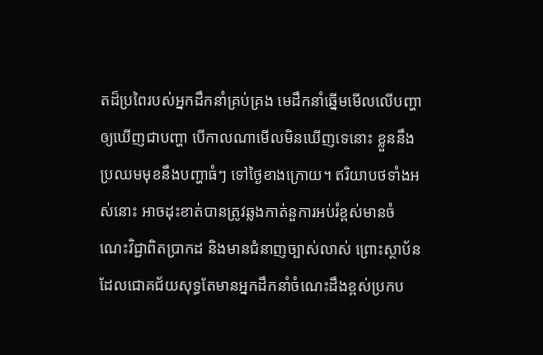តដ៏ប្រពៃរបស់អ្នកដឹកនាំគ្រប់គ្រង មេដឹកនាំឆ្នើមមើលលើបញ្ហាឲ្យឃើញជាបញ្ហា បើកាលណាមើលមិនឃើញទេនោះ ខ្លួននឹងប្រឈមមុខនឹងបញ្ហាធំៗ ទៅថ្ងៃខាងក្រោយ។ ឥរិយាបថទាំងអស់នោះ អាចដុះខាត់បានត្រូវឆ្លងកាត់នួការអប់រំខ្ពស់មានចំណេះវិជ្ជាពិតប្រាកដ និងមានជំនាញច្បាស់លាស់ ព្រោះស្ថាប័នដែលជោគជ័យសុទ្ធតែមានអ្នកដឹកនាំចំណេះដឹងខ្ពស់ប្រកប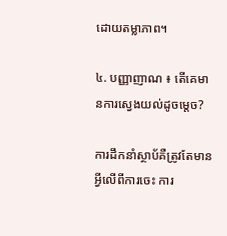ដោយតម្លាភាព។

៤. បញ្ញាញាណ ៖ តើគេមានការស្វេងយល់ដូចម្ដេច?

ការដឹកនាំស្ថាប័គឺត្រូវតែមានអ្វីលើពីការចេះ ការ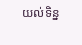យល់ទិន្ន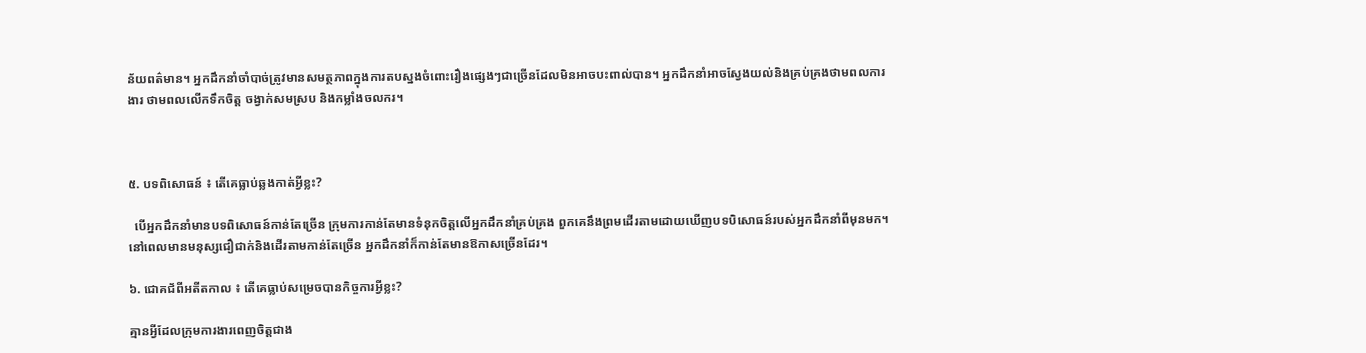ន័យពត៌មាន។ អ្នកដឹកនាំចាំបាច់ត្រូវមានសមត្ថភាពក្នុងការតបស្នងចំពោះរឿងផ្សេងៗជាច្រើនដែលមិនអាចបះពាល់បាន។ អ្នកដឹកនាំអាចស្វែងយល់និងគ្រប់គ្រងថាមពលការងារ ថាមពលលើកទឹកចិត្ដ ចង្វាក់សមស្រប និងកម្លាំងចលករ។



៥. បទពិសោធន៍ ៖ តើគេធ្លាប់ឆ្លងកាត់អ្វីខ្លះ?

  បើអ្នកដឹកនាំមានបទពិសោធន៍កាន់តែច្រើន ក្រុមការកាន់តែមានទំនុកចិត្ដលើអ្នកដឹកនាំគ្រប់គ្រង ពួកគេនឹងព្រមដើរតាមដោយឃើញបទបិសោធន៍របស់អ្នកដឹកនាំពីមុនមក។ នៅពេលមានមនុស្សជឿជាក់និងដើរតាមកាន់តែច្រើន អ្នកដឹកនាំក៏កាន់តែមានឱកាសច្រើនដែរ។

៦. ជោគជ័ពីអតីតកាល ៖ តើគេធ្លាប់សម្រេចបានកិច្ចការអ្វីខ្លះ?

គ្មានអ្វីដែលក្រុមការងារពេញចិត្ដជាង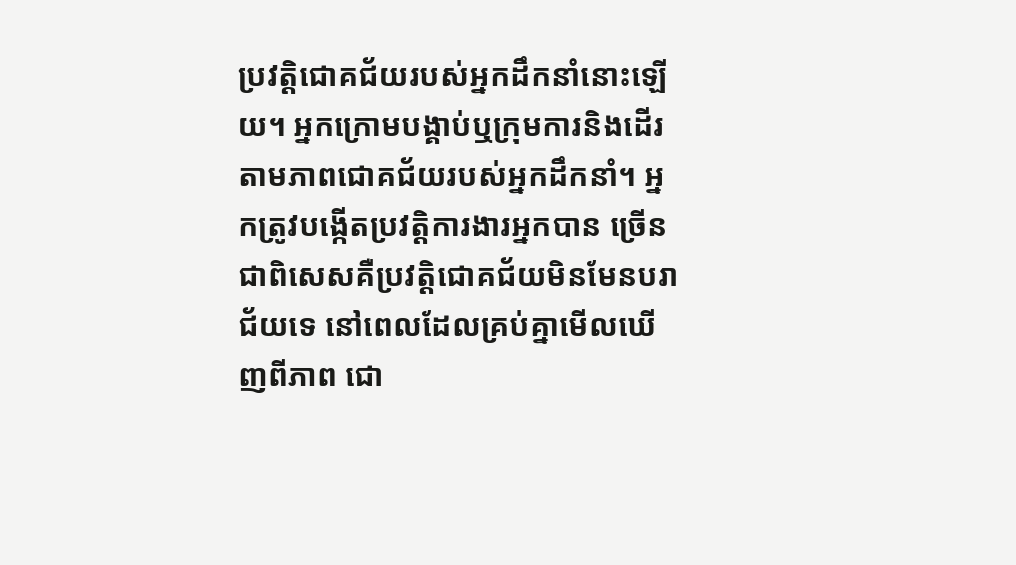ប្រវត្ដិជោគជ័យរបស់អ្នកដឹកនាំនោះឡើយ។ អ្នកក្រោមបង្គាប់ឬក្រុមការនិងដើរតាមភាពជោគជ័យរបស់អ្នកដឹកនាំ។ អ្នកត្រូវបង្កើតប្រវត្ដិការងារអ្នកបាន ច្រើនជាពិសេសគឺប្រវត្ដិជោគជ័យមិនមែនបរាជ័យទេ នៅពេលដែលគ្រប់គ្នាមើលឃើញពីភាព ជោ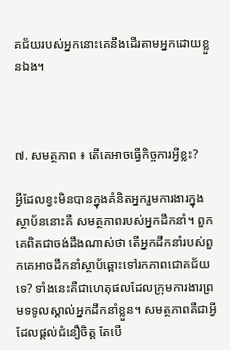គជ័យរបស់អ្នកនោះគេនឹងដើរតាមអ្នកដោយខ្លួនឯង។



៧. សមត្ថភាព ៖ តើគេអាចធ្វើកិច្ចការអ្វីខ្លះ?

អ្វីដែលខ្វះមិនបានក្នុងគំនិតអ្នករួមការងារក្នុងស្ថាប័ននោះគឺ សមត្ថភាពរបស់អ្នកដឹកនាំ។ ពួកគេពិតជាចង់ដឹងណាស់ថា តើអ្នកដឹកនាំរបស់ពួកគេអាចដឹកនាំស្ថាប័ឆ្ពោះទៅរកភាពជោគជ័យទេ? ទាំងនេះគឺជាហេតុផលដែលក្រុមការងារព្រមទទូលស្គាល់អ្នកដឹកនាំខ្លួន។ សមត្ថភាពគឺជាអ្វីដែលផ្ដល់ជំនឿចិត្ដ តែបើ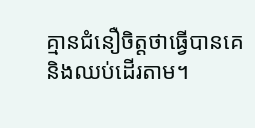គ្មានជំនឿចិត្ដថាធ្វើបានគេនិងឈប់ដើរតាម។